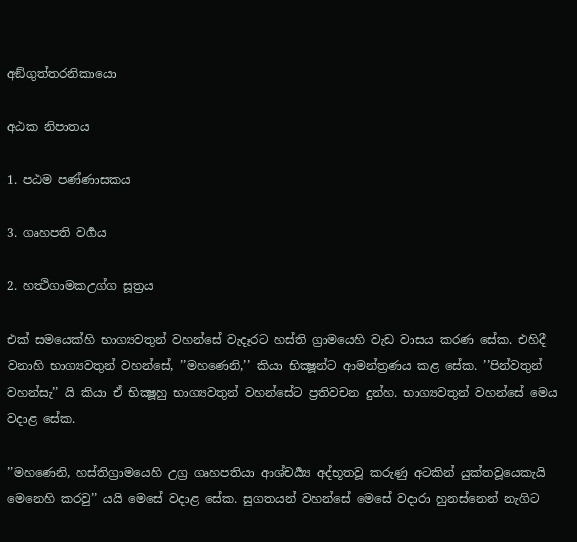අඞ්ගුත්තරනිකායො

අඨක නිපාතය

1. පඨම පණ්ණාසකය

3. ගෘහපති වර්‍ගය

2. හත්‍ථිගාමකඋග්ග සූත්‍රය

එක් සමයෙක්හි භාග්‍යවතුන් වහන්සේ වැදෑරට හස්ති ග්‍රාමයෙහි වැඩ වාසය කරණ සේක. එහිදී වනාහි භාග්‍යවතුන් වහන්සේ, ’’මහණෙනි,’’ කියා භික්‍ෂූන්ට ආමන්ත්‍රණය කළ සේක. ’’පින්වතුන් වහන්සැ’’ යි කියා ඒ භික්‍ෂූහු භාග්‍යවතුන් වහන්සේට ප්‍රතිවචන දුන්හ. භාග්‍යවතුන් වහන්සේ මෙය වදාළ සේක.

’’මහණෙනි, හස්තිග්‍රාමයෙහි උග්‍ර ගෘහපතියා ආශ්චර්‍ය්‍ය අද්භූතවූ කරුණු අටකින් යුක්තවූයෙකැයි මෙනෙහි කරවු’’ යයි මෙසේ වදාළ සේක. සුගතයන් වහන්සේ මෙසේ වදාරා හුනස්නෙන් නැගිට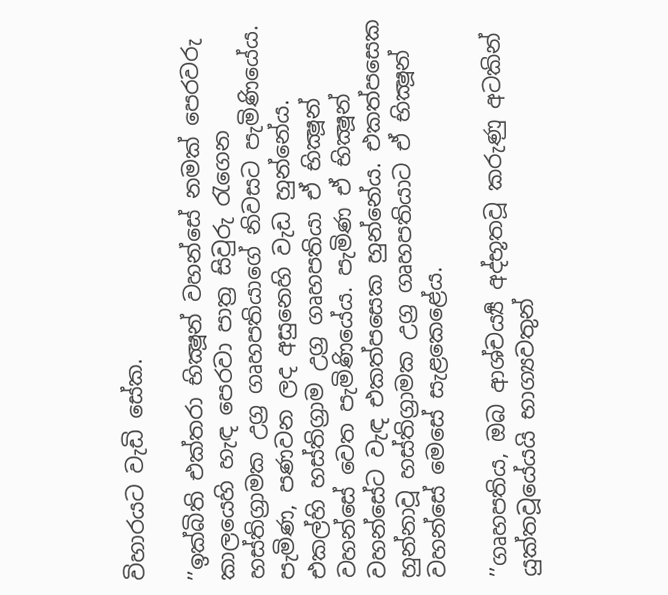විහාරයට වැඩි සේක.

’’ඉක්බිති එක්තරා භික්‍ෂූන් වහන්සේ නමක් පෙරවරු කාලයෙහි හැඳ පෙරවා පාත්‍ර සිවුරු රැගෙන හස්තිග්‍රාමක උග්‍ර ගෘහපතියාගේ නිවසට පැමිණියේය. පැමිණ, පණවන ලද අසුනෙහි වැඩ හුන්නේය. එකල්හි හස්තිග්‍රාම උග්‍ර ගෘහපතියා ඒ භික්‍ෂූන් වහන්සේ වෙත පැමිණියේය. පැමිණ ඒ භික්‍ෂූන් වහන්සේට වැඳ එකත්පසෙක හුන්නේය. එකත්පසෙක හුන්නාවූ හස්තිග්‍රාමක උග්‍ර ගෘහපතියාට ඒ භික්‍ෂූන් වහන්සේ මෙසේ සැළකෙළේය.

’’ගෘහපතිය, ඔබ ආශ්චර්‍ය්‍ය අද්භූතවූ කරුණු අටකින් යුක්තවූයේයයි භාග්‍යවතුන්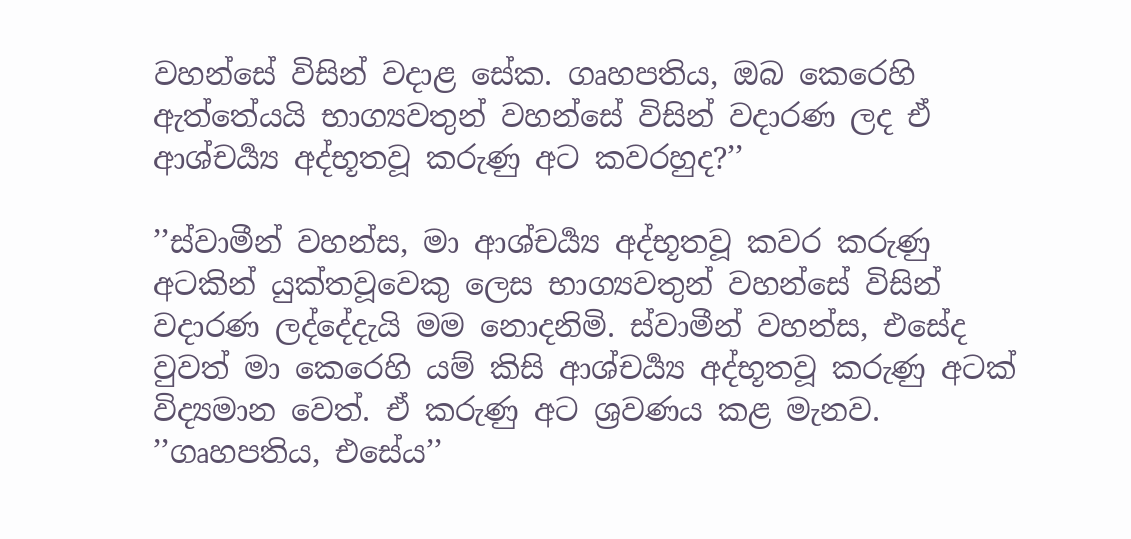වහන්සේ විසින් වදාළ සේක. ගෘහපතිය, ඔබ කෙරෙහි ඇත්තේයයි භාග්‍යවතුන් වහන්සේ විසින් වදාරණ ලද ඒ ආශ්චර්‍ය්‍ය අද්භූතවූ කරුණු අට කවරහුද?’’

’’ස්වාමීන් වහන්ස, මා ආශ්චර්‍ය්‍ය අද්භූතවූ කවර කරුණු අටකින් යුක්තවූවෙකු ලෙස භාග්‍යවතුන් වහන්සේ විසින් වදාරණ ලද්දේදැයි මම නොදනිමි. ස්වාමීන් වහන්ස, එසේද වුවත් මා කෙරෙහි යම් කිසි ආශ්චර්‍ය්‍ය අද්භූතවූ කරුණු අටක් විද්‍යමාන වෙත්. ඒ කරුණු අට ශ්‍රවණය කළ මැනව. ’’ගෘහපතිය, එසේය’’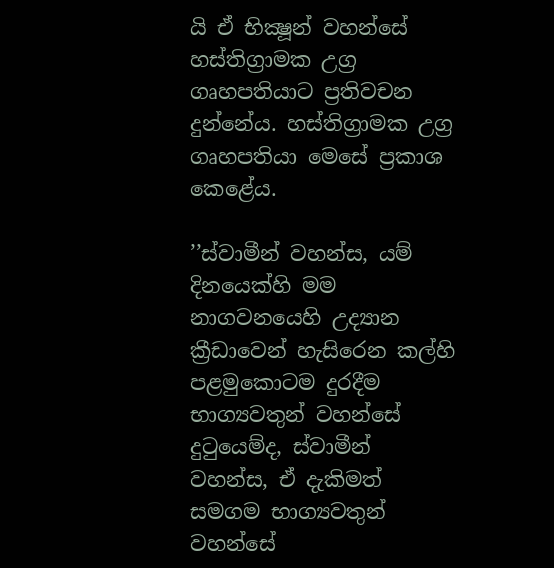යි ඒ භික්‍ෂූන් වහන්සේ හස්තිග්‍රාමක උග්‍ර ගෘහපතියාට ප්‍රතිවචන දුන්නේය. හස්තිග්‍රාමක උග්‍ර ගෘහපතියා මෙසේ ප්‍රකාශ කෙළේය.

’’ස්වාමීන් වහන්ස, යම් දිනයෙක්හි මම නාගවනයෙහි උද්‍යාන ක්‍රීඩාවෙන් හැසිරෙන කල්හි පළමුකොටම දුරදීම භාග්‍යවතුන් වහන්සේ දුටුයෙම්ද, ස්වාමීන් වහන්ස, ඒ දැකිමත් සමගම භාග්‍යවතුන් වහන්සේ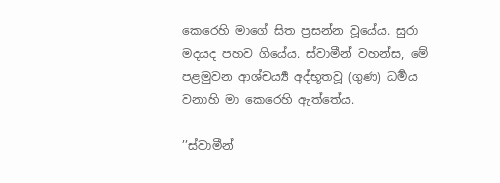කෙරෙහි මාගේ සිත ප්‍රසන්න වූයේය. සුරා මදයද පහව ගියේය. ස්වාමීන් වහන්ස, මේ පළමුවන ආශ්චර්‍ය්‍ය අද්භූතවූ (ගුණ) ධර්‍මය වනාහි මා කෙරෙහි ඇත්තේය.

’’ස්වාමීන්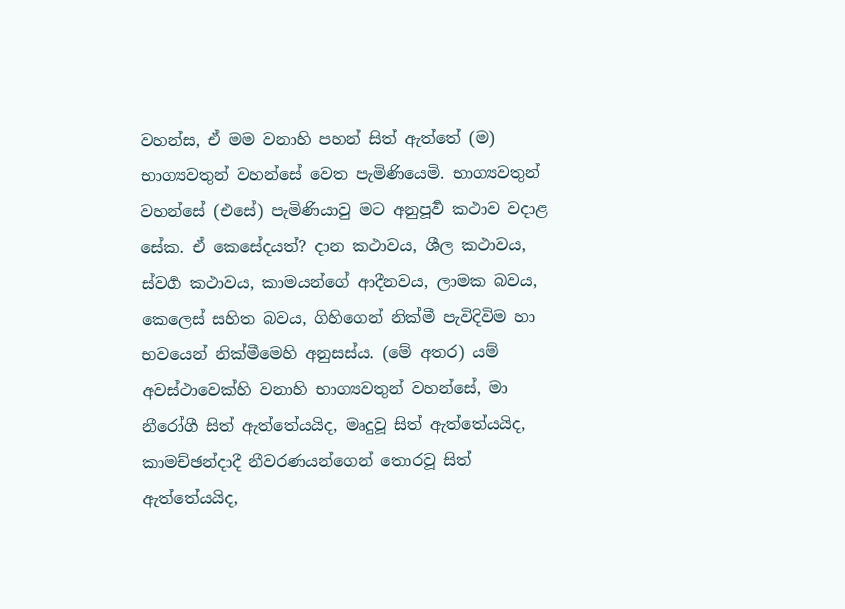වහන්ස, ඒ මම වනාහි පහන් සිත් ඇත්තේ (ම) භාග්‍යවතුන් වහන්සේ වෙත පැමිණියෙමි. භාග්‍යවතුන් වහන්සේ (එසේ) පැමිණියාවු මට අනුපූර්‍ව කථාව වදාළ සේක. ඒ කෙසේදයත්? දාන කථාවය, ශීල කථාවය, ස්වර්‍ග කථාවය, කාමයන්ගේ ආදීනවය, ලාමක බවය, කෙලෙස් සහිත බවය, ගිහිගෙන් නික්මී පැවිදිවිම හා භවයෙන් නික්මීමෙහි අනුසස්ය. (මේ අතර) යම් අවස්ථාවෙක්හි වනාහි භාග්‍යවතුන් වහන්සේ, මා නීරෝගී සිත් ඇත්තේයයිද, මෘදුවූ සිත් ඇත්තේයයිද, කාමච්ඡන්දාදී නීවරණයන්ගෙන් තොරවූ සිත් ඇත්තේයයිද,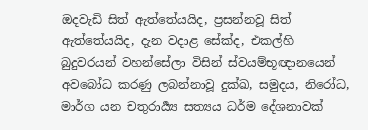ඔදවැඩි සිත් ඇත්තේයයිද, ප්‍රසන්නවූ සිත් ඇත්තේයයිද, දැන වදාළ සේක්ද, එකල්හි බුදුවරයන් වහන්සේලා විසින් ස්වයම්භූඥානයෙන් අවබෝධ කරණු ලබන්නාවූ දුක්ඛ, සමුදය, නිරෝධ, මාර්ග යන චතුරාර්‍ය්‍ය සත්‍යය ධර්ම දේශනාවක්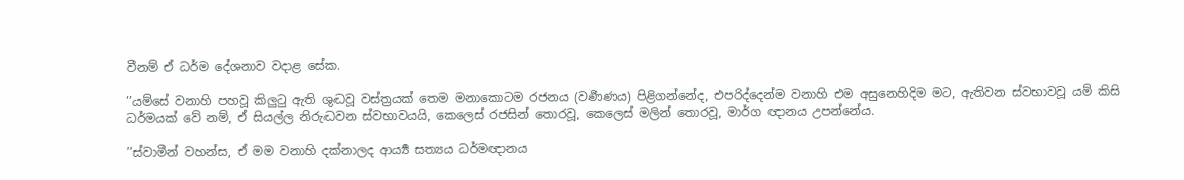වීනම් ඒ ධර්ම දේශනාව වදාළ සේක.

’’යම්සේ වනාහි පහවූ කිලුටු ඇති ශුද්‍ධවූ වස්ත්‍රයක් තෙම මනාකොටම රජනය (වර්‍ණණය) පිළිගන්නේද, එපරිද්දෙන්ම වනාහි එම අසුනෙහිදිම මට, ඇතිවන ස්වභාවවූ යම් කිසි ධර්මයක් වේ නම්, ඒ සියල්ල නිරුද්‍ධවන ස්වභාවයයි, කෙලෙස් රජසින් තොරවූ, කෙලෙස් මලින් තොරවූ, මාර්ග ඥානය උපන්නේය.

’’ස්වාමීන් වහන්ස, ඒ මම වනාහි දක්නාලද ආර්‍ය්‍ය සත්‍යය ධර්මඥානය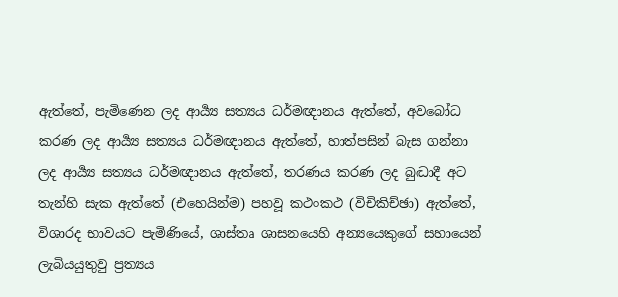ඇත්තේ, පැමිණෙන ලද ආර්‍ය්‍ය සත්‍යය ධර්මඥානය ඇත්තේ, අවබෝධ කරණ ලද ආර්‍ය්‍ය සත්‍යය ධර්මඥානය ඇත්තේ, හාත්පසින් බැස ගන්නා ලද ආර්‍ය්‍ය සත්‍යය ධර්මඥානය ඇත්තේ, තරණය කරණ ලද බුද්‍ධාදී අට තැන්හි සැක ඇත්තේ (එහෙයින්ම) පහවූ කථංකථ (විචිකිච්ඡා) ඇත්තේ, විශාරද භාවයට පැමිණියේ, ශාස්තෘ ශාසනයෙහි අන්‍යයෙකුගේ සහායෙන් ලැබියයුතුවු ප්‍රත්‍යය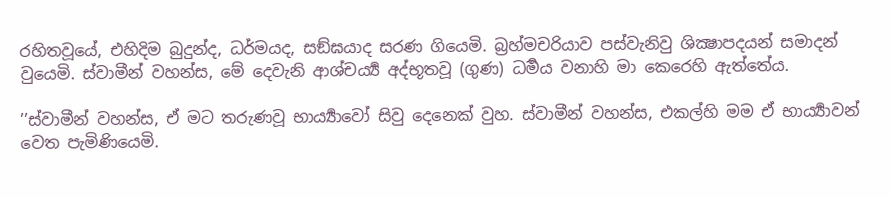රහිතවූයේ, එහිදිම බුදුන්ද, ධර්මයද, සඞ්ඝයාද සරණ ගියෙමි. බ්‍රහ්මචරියාව පස්වැනිවු ශික්‍ෂාපදයන් සමාදන් වුයෙමි. ස්වාමීන් වහන්ස, මේ දෙවැනි ආශ්චර්‍ය්‍ය අද්භූතවූ (ගුණ) ධර්‍මය වනාහි මා කෙරෙහි ඇත්තේය.

’’ස්වාමීන් වහන්ස, ඒ මට තරුණවූ භාර්‍ය්‍යාවෝ සිවු දෙනෙක් වුහ. ස්වාමීන් වහන්ස, එකල්හි මම ඒ භාර්‍ය්‍යාවන් වෙත පැමිණියෙමි.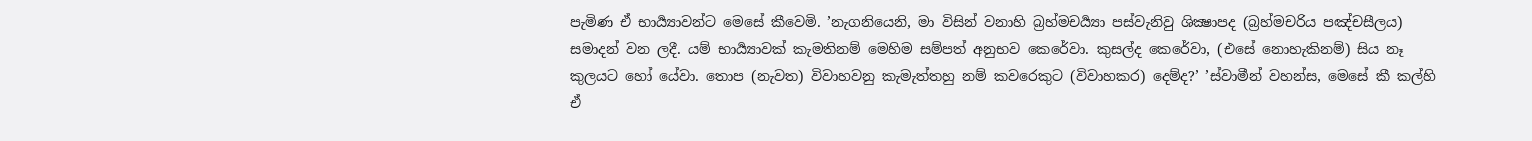පැමිණ ඒ භාර්‍ය්‍යාවන්ට මෙසේ කීවෙමි. ’නැගනියෙනි, මා විසින් වනාහි බ්‍රහ්මචර්‍ය්‍යා පස්වැනිවු ශික්‍ෂාපද (බ්‍රහ්මචරිය පඤ්චසීලය) සමාදන් වන ලදී. යම් භාර්‍ය්‍යාවක් කැමතිනම් මෙහිම සම්පත් අනුභව කෙරේවා. කුසල්ද කෙරේවා, (එසේ නොහැකිනම්) සිය නෑ කුලයට හෝ යේවා. තොප (නැවත) විවාහවනු කැමැත්තහු නම් කවරෙකුට (විවාහකර) දෙම්ද?’ ’ස්වාමීන් වහන්ස, මෙසේ කී කල්හි ඒ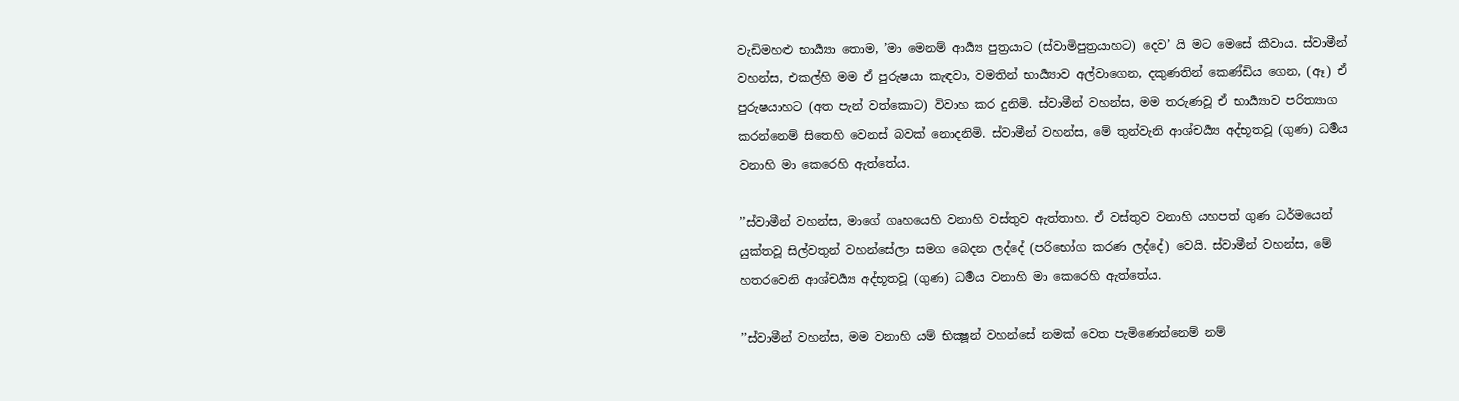වැඩිමහළු භාර්‍ය්‍යා තොම, ’මා මෙනම් ආර්‍ය්‍ය පුත්‍රයාට (ස්වාමිපුත්‍රයාහට) දෙව’ යි මට මෙසේ කීවාය. ස්වාමීන් වහන්ස, එකල්හි මම ඒ පුරුෂයා කැඳවා, වමතින් භාර්‍ය්‍යාව අල්වාගෙන, දකුණතින් කෙණ්ඩිය ගෙන, (ඈ) ඒ පුරුෂයාහට (අත පැන් වත්කොට) විවාහ කර දුනිමි. ස්වාමීන් වහන්ස, මම තරුණවූ ඒ භාර්‍ය්‍යාව පරිත්‍යාග කරන්නෙම් සිතෙහි වෙනස් බවක් නොදනිමි. ස්වාමීන් වහන්ස, මේ තුන්වැනි ආශ්චර්‍ය්‍ය අද්භූතවූ (ගුණ) ධර්‍මය වනාහි මා කෙරෙහි ඇත්තේය.

’’ස්වාමීන් වහන්ස, මාගේ ගෘහයෙහි වනාහි වස්තුව ඇත්තාහ. ඒ වස්තුව වනාහි යහපත් ගුණ ධර්මයෙන් යුක්තවූ සිල්වතුන් වහන්සේලා සමග බෙදන ලද්දේ (පරිභෝග කරණ ලද්දේ) වෙයි. ස්වාමීන් වහන්ස, මේ හතරවෙනි ආශ්චර්‍ය්‍ය අද්භූතවූ (ගුණ) ධර්‍මය වනාහි මා කෙරෙහි ඇත්තේය.

’’ස්වාමීන් වහන්ස, මම වනාහි යම් භික්‍ෂූන් වහන්සේ නමක් වෙත පැමිණෙන්නෙම් නම්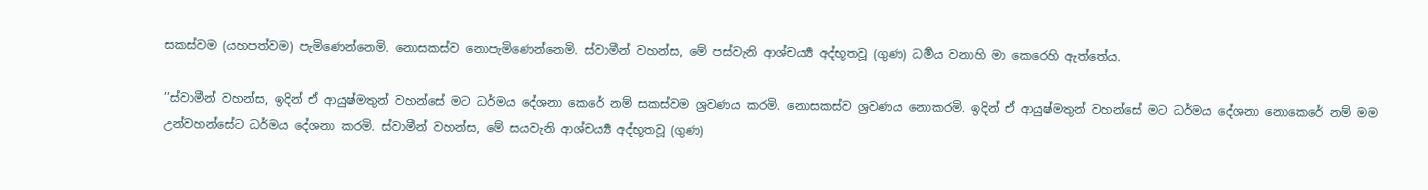සකස්වම (යහපත්වම) පැමිණෙන්නෙමි. නොසකස්ව නොපැමිණෙන්නෙමි. ස්වාමීන් වහන්ස, මේ පස්වැනි ආශ්චර්‍ය්‍ය අද්භූතවූ (ගුණ) ධර්‍මය වනාහි මා කෙරෙහි ඇත්තේය.

’’ස්වාමීන් වහන්ස, ඉදින් ඒ ආයුෂ්මතුන් වහන්සේ මට ධර්මය දේශනා කෙරේ නම් සකස්වම ශ්‍රවණය කරමි. නොසකස්ව ශ්‍රවණය නොකරමි. ඉදින් ඒ ආයුෂ්මතුන් වහන්සේ මට ධර්මය දේශනා නොකෙරේ නම් මම උන්වහන්සේට ධර්මය දේශනා කරමි. ස්වාමීන් වහන්ස, මේ සයවැනි ආශ්චර්‍ය්‍ය අද්භූතවූ (ගුණ)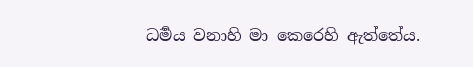ධර්‍මය වනාහි මා කෙරෙහි ඇත්තේය.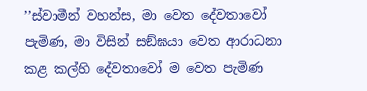’’ස්වාමීන් වහන්ස, මා වෙත දේවතාවෝ පැමිණ, මා විසින් සඞ්ඝයා වෙත ආරාධනා කළ කල්හි දේවතාවෝ ම වෙත පැමිණ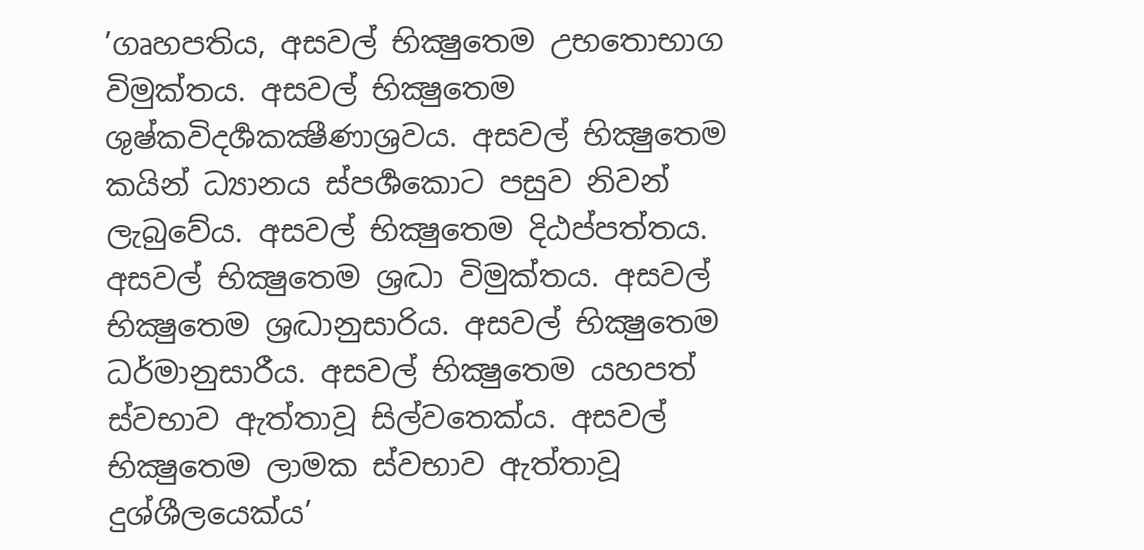’ගෘහපතිය, අසවල් භික්‍ෂුතෙම උභතොභාග විමුක්තය. අසවල් භික්‍ෂුතෙම ශුෂ්කවිදර්‍ශකක්‍ෂීණාශ්‍රවය. අසවල් භික්‍ෂුතෙම කයින් ධ්‍යානය ස්පර්‍ශකොට පසුව නිවන් ලැබුවේය. අසවල් භික්‍ෂුතෙම දිඨප්පත්තය. අසවල් භික්‍ෂුතෙම ශ්‍රද්‍ධා විමුක්තය. අසවල් භික්‍ෂුතෙම ශ්‍රද්‍ධානුසාරිය. අසවල් භික්‍ෂුතෙම ධර්මානුසාරීය. අසවල් භික්‍ෂුතෙම යහපත් ස්වභාව ඇත්තාවූ සිල්වතෙක්ය. අසවල් භික්‍ෂුතෙම ලාමක ස්වභාව ඇත්තාවූ දුශ්ශීලයෙක්ය’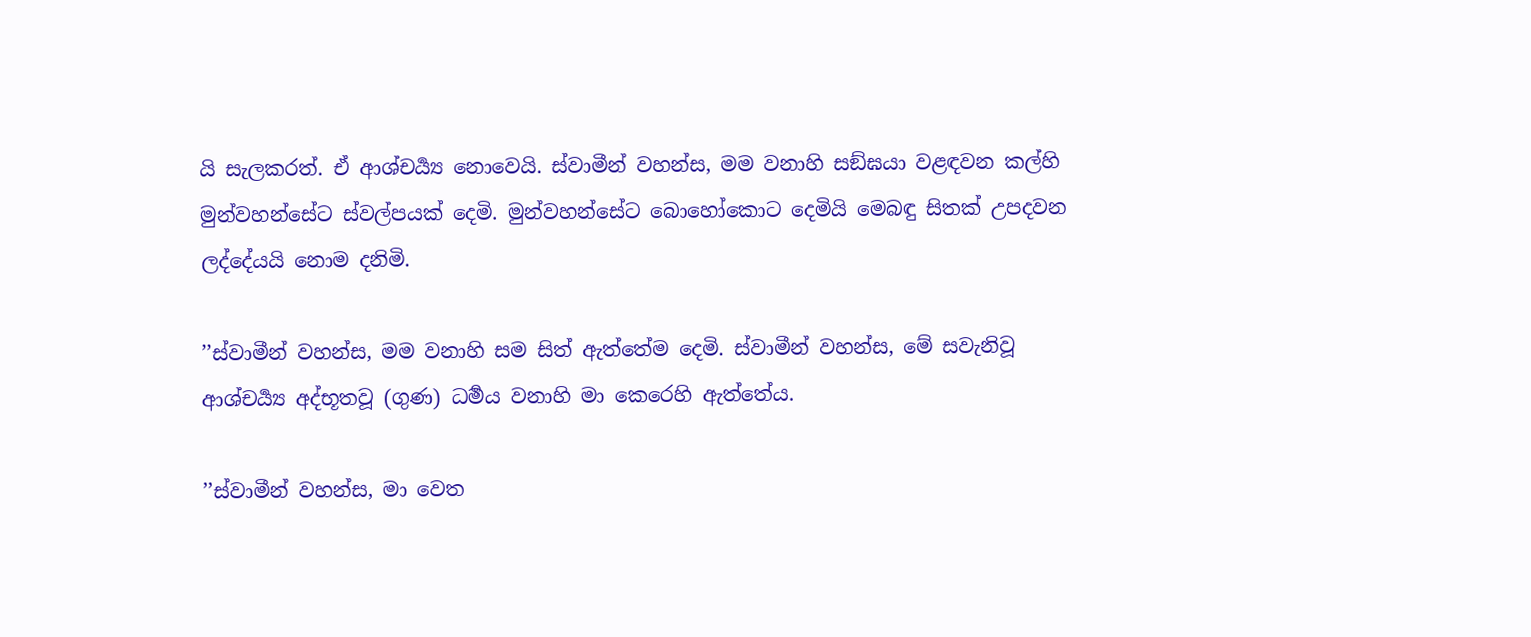යි සැලකරත්. ඒ ආශ්චර්‍ය්‍ය නොවෙයි. ස්වාමීන් වහන්ස, මම වනාහි සඞ්ඝයා වළඳවන කල්හි මුන්වහන්සේට ස්වල්පයක් දෙමි. මුන්වහන්සේට බොහෝකොට දෙමියි මෙබඳු සිතක් උපදවන ලද්දේයයි නොම දනිමි.

’’ස්වාමීන් වහන්ස, මම වනාහි සම සිත් ඇත්තේම දෙමි. ස්වාමීන් වහන්ස, මේ සවැනිවූ ආශ්චර්‍ය්‍ය අද්භූතවූ (ගුණ) ධර්‍මය වනාහි මා කෙරෙහි ඇත්තේය.

’’ස්වාමීන් වහන්ස, මා වෙත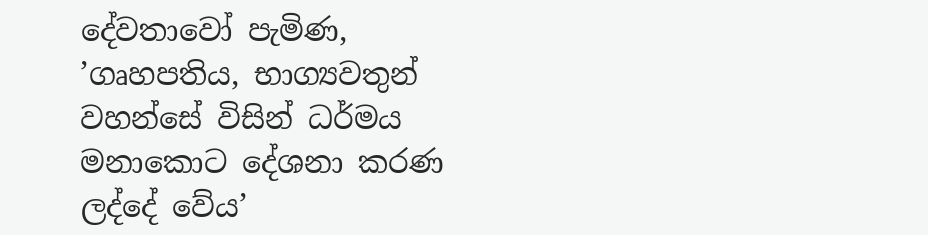දේවතාවෝ පැමිණ, ’ගෘහපතිය, භාග්‍යවතුන් වහන්සේ විසින් ධර්මය මනාකොට දේශනා කරණ ලද්දේ වේය’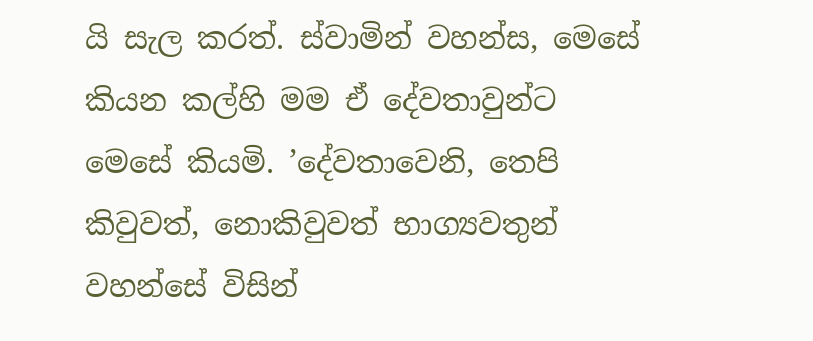යි සැල කරත්. ස්වාමින් වහන්ස, මෙසේ කියන කල්හි මම ඒ දේවතාවුන්ට මෙසේ කියමි. ’දේවතාවෙනි, තෙපි කිවුවත්, නොකිවුවත් භාග්‍යවතුන් වහන්සේ විසින්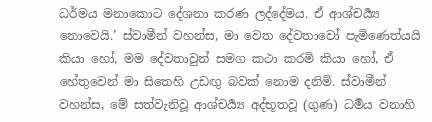ධර්මය මනාකොට දේශනා කරණ ලද්දේමය. ඒ ආශ්චර්‍ය්‍ය නොවෙයි.’ ස්වාමීන් වහන්ස, මා වෙත දේවතාවෝ පැමිණෙත්යයි කියා හෝ, මම දේවතාවුන් සමග කථා කරමි කියා හෝ, ඒ හේතුවෙන් මා සිතෙහි උඩඟු බවක් නොම දනිමි. ස්වාමීන් වහන්ස, මේ සත්වැනිවූ ආශ්චර්‍ය්‍ය අද්භූතවූ (ගුණ) ධර්‍මය වනාහි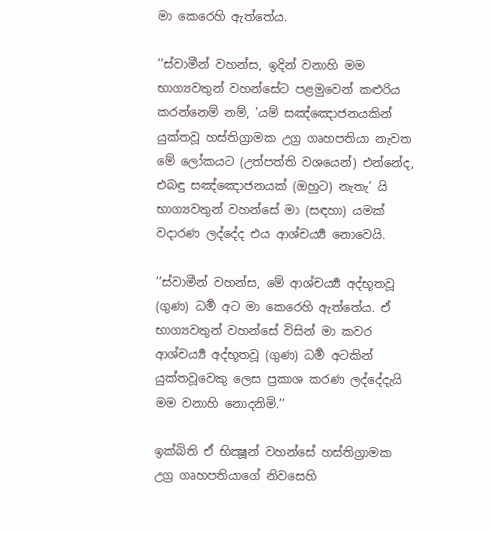මා කෙරෙහි ඇත්තේය.

’’ස්වාමීන් වහන්ස, ඉදින් වනාහි මම භාග්‍යවතුන් වහන්සේට පළමුවෙන් කළුරිය කරන්නෙම් නම්, ’යම් සඤ්ඤොජනයකින් යුක්තවූ හස්තිග්‍රාමක උග්‍ර ගෘහපතියා නැවත මේ ලෝකයට (උත්පත්ති වශයෙන්) එන්නේද, එබඳු සඤ්ඤොජනයක් (ඔහුට) නැතැ’ යි භාග්‍යවතුන් වහන්සේ මා (සඳහා) යමක් වදාරණ ලද්දේද එය ආශ්චර්‍ය්‍ය නොවෙයි.

’’ස්වාමීන් වහන්ස, මේ ආශ්චර්‍ය්‍ය අද්භූතවූ (ගුණ) ධර්‍ම අට මා කෙරෙහි ඇත්තේය. ඒ භාග්‍යවතුන් වහන්සේ විසින් මා කවර ආශ්චර්‍ය්‍ය අද්භූතවූ (ගුණ) ධර්‍ම අටකින් යුක්තවූවෙකු ලෙස ප්‍රකාශ කරණ ලද්දේදැයි මම වනාහි නොදනිමි.’’

ඉක්බිති ඒ භික්‍ෂූන් වහන්සේ හස්තිග්‍රාමක උග්‍ර ගෘහපතියාගේ නිවසෙහි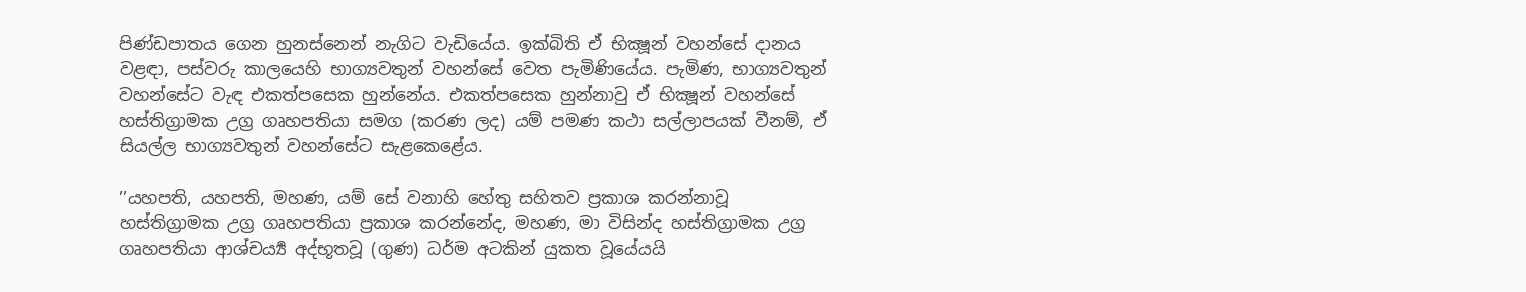පිණ්ඩපාතය ගෙන හුනස්නෙන් නැගිට වැඩියේය. ඉක්බිති ඒ භික්‍ෂූන් වහන්සේ දානය වළඳා, පස්වරු කාලයෙහි භාග්‍යවතුන් වහන්සේ වෙත පැමිණියේය. පැමිණ, භාග්‍යවතුන් වහන්සේට වැඳ එකත්පසෙක හුන්නේය. එකත්පසෙක හුන්නාවු ඒ භික්‍ෂූන් වහන්සේ හස්තිග්‍රාමක උග්‍ර ගෘහපතියා සමග (කරණ ලද) යම් පමණ කථා සල්ලාපයක් වීනම්, ඒ සියල්ල භාග්‍යවතුන් වහන්සේට සැළකෙළේය.

’’යහපති, යහපති, මහණ, යම් සේ වනාහි හේතු සහිතව ප්‍රකාශ කරන්නාවූ හස්තිග්‍රාමක උග්‍ර ගෘහපතියා ප්‍රකාශ කරන්නේද, මහණ, මා විසින්ද හස්තිග්‍රාමක උග්‍ර ගෘහපතියා ආශ්චර්‍ය්‍ය අද්භූතවූ (ගුණ) ධර්ම අටකින් යුකත වූයේයයි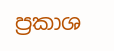ප්‍රකාශ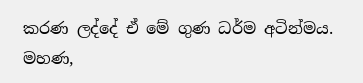කරණ ලද්දේ ඒ මේ ගුණ ධර්ම අටින්මය. මහණ,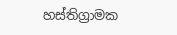හස්තිග්‍රාමක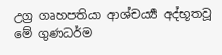උග්‍ර ගෘහපතියා ආශ්චර්‍ය්‍ය අද්භූතවූ මේ ගුණධර්ම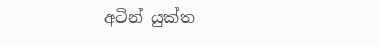අටින් යුක්ත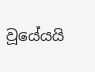වූයේයයි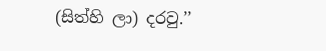(සිත්හි ලා) දරවු.’’